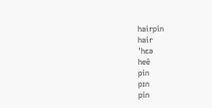hairpin
hair
ˈhɛə
heē
pin
pɪn
pin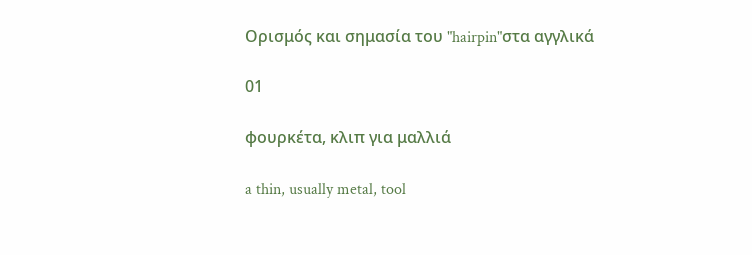Ορισμός και σημασία του "hairpin"στα αγγλικά

01

φουρκέτα, κλιπ για μαλλιά

a thin, usually metal, tool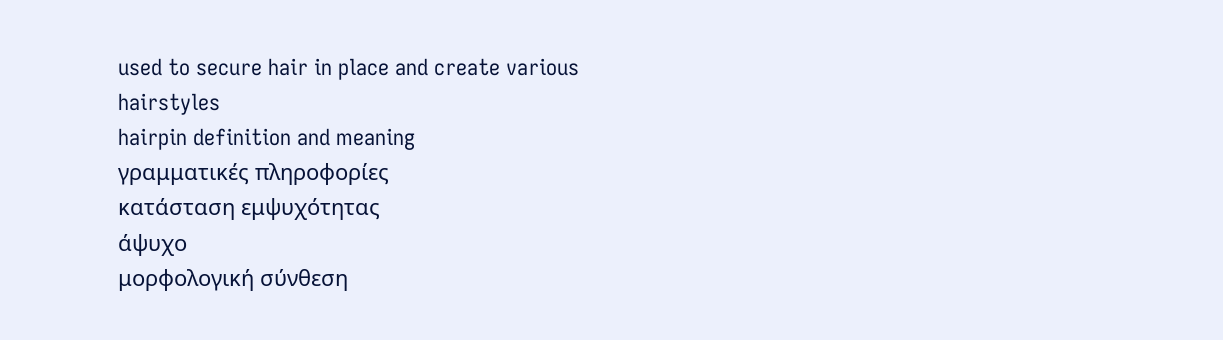used to secure hair in place and create various hairstyles
hairpin definition and meaning
γραμματικές πληροφορίες
κατάσταση εμψυχότητας
άψυχο
μορφολογική σύνθεση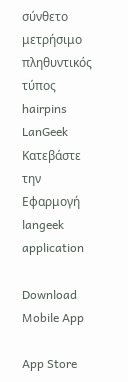σύνθετο
μετρήσιμο
πληθυντικός τύπος
hairpins
LanGeek
Κατεβάστε την Εφαρμογή
langeek application

Download Mobile App

App Store